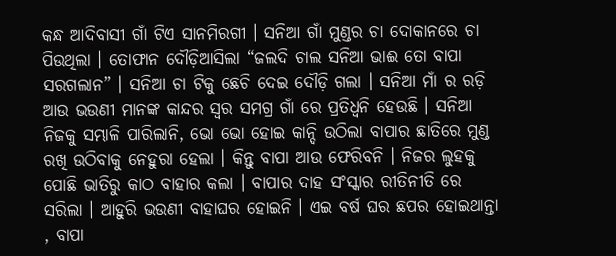କନ୍ଧ ଆଦିବାସୀ ଗାଁ ଟିଏ ସାନମିରଗୀ । ସନିଆ ଗାଁ ମୁଣ୍ଡର ଚା ଦୋକାନରେ ଚା ପିଉଥିଲା । ତୋଫାନ ଦୌଡ଼ିଆସିଲା “ଜଲଦି ଚାଲ ସନିଆ ଭାଈ ତୋ ବାପା ସରଗଲାନ” । ସନିଆ ଚା ଟିକୁ ଛେଚି ଦେଇ ଦୌଡ଼ି ଗଲା । ସନିଆ ମାଁ ର ରଡ଼ି ଆଉ ଭଉଣୀ ମାନଙ୍କ କାନ୍ଦର ସ୍ୱର ସମଗ୍ର ଗାଁ ରେ ପ୍ରତିଧ୍ୱନି ହେଉଛି । ସନିଆ ନିଜକୁ ସମ୍ଭାଳି ପାରିଲାନି, ଭୋ ଭୋ ହୋଇ କାନ୍ଦି ଉଠିଲା ବାପାର ଛାତିରେ ମୁଣ୍ଡ ରଖି ଉଠିବାକୁ ନେହୁରା ହେଲା । କିନ୍ତୁ ବାପା ଆଉ ଫେରିବନି । ନିଜର ଲୁହକୁ ପୋଛି ଭାତିରୁ କାଠ ବାହାର କଲା । ବାପାର ଦାହ ସଂସ୍କାର ରୀତିନୀତି ରେ ସରିଲା । ଆହୁରି ଭଉଣୀ ବାହାଘର ହୋଇନି । ଏଇ ବର୍ଷ ଘର ଛପର ହୋଇଥାନ୍ତା , ବାପା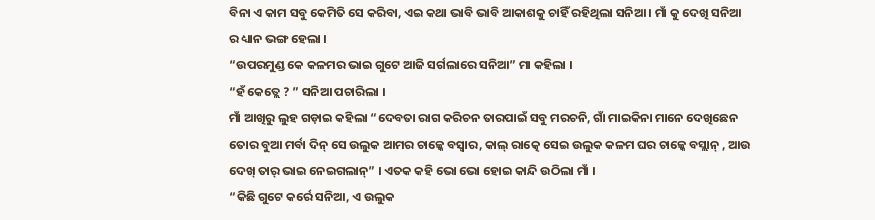ବିନା ଏ କାମ ସବୁ କେମିତି ସେ କରିବା, ଏଇ କଥା ଭାବି ଭାବି ଆକାଶକୁ ଚାହିଁ ରହିଥିଲା ସନିଆ । ମାଁ କୁ ଦେଖି ସନିଆ ର ଧ୍ୟାନ ଭଙ୍ଗ ହେଲା ।
“ଉପରମୁଣ୍ଡ କେ କଳମର ଭାଇ ଗୁଟେ ଆଜି ସର୍ଗଲାରେ ସନିଆ” ମା କହିଲା ।
“ହଁ କେତ୍ଲେ ? ” ସନିଆ ପଚାରିଲା ।
ମାଁ ଆଖିରୁ ଲୁହ ଗଡ଼ାଇ କହିଲା “ଦେବତା ରାଗ କରିଚନ ତାରପାଇଁ ସବୁ ମରଚନି, ଗାଁ ମାଇକିନା ମାନେ ଦେଖିଛେନ ତୋର ବୁଆ ମର୍ବା ଦିନ୍ ସେ ଉଲୁକ ଆମର ଚାଳ୍କେ ବସ୍ବାର, କାଲ୍ ରାତ୍କେ ସେଇ ଉଲୁକ କଳମ ଘର ଚାଳ୍କେ ବସ୍ଲାନ୍ , ଆଉ ଦେଖ୍ ତାର୍ ଭାଇ ନେଇଗଲାନ୍” । ଏତକ କହି ଭୋ ଭୋ ହୋଇ କାନ୍ଦି ଉଠିଲା ମାଁ ।
“କିଛି ଗୁଟେ କର୍ରେ ସନିଆ, ଏ ଉଲୁକ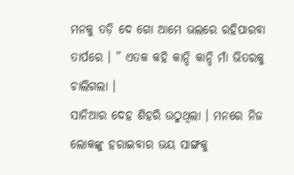ମନକୁ ତଡ଼ି ଦେ ଗୋ ଆମେ ଭଲରେ ରହିପାରବା ତାର୍ପରେ । ” ଏତକ କହି କାନ୍ଦି କାନ୍ଦି ମାଁ ଭିତରକୁ ଚାଲିଗଲା ।
ସାନିଆର ଦେହ ଶିହରି ଉଠୁଥିଲା । ମନରେ ନିଜ ଲୋକଙ୍କୁ ହରାଇବାର ଭୟ ସାଙ୍ଗକୁ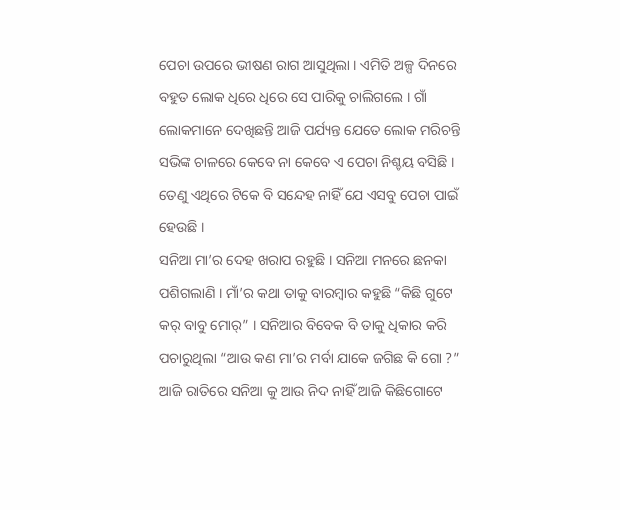ପେଚା ଉପରେ ଭୀଷଣ ରାଗ ଆସୁଥିଲା । ଏମିତି ଅଳ୍ପ ଦିନରେ ବହୁତ ଲୋକ ଧିରେ ଧିରେ ସେ ପାରିକୁ ଚାଲିଗଲେ । ଗାଁ ଲୋକମାନେ ଦେଖିଛନ୍ତି ଆଜି ପର୍ଯ୍ୟନ୍ତ ଯେତେ ଲୋକ ମରିଚନ୍ତି ସଭିଙ୍କ ଚାଳରେ କେବେ ନା କେବେ ଏ ପେଚା ନିଶ୍ଚୟ ବସିଛି । ତେଣୁ ଏଥିରେ ଟିକେ ବି ସନ୍ଦେହ ନାହିଁ ଯେ ଏସବୁ ପେଚା ପାଇଁ ହେଉଛି ।
ସନିଆ ମା’ର ଦେହ ଖରାପ ରହୁଛି । ସନିଆ ମନରେ ଛନକା ପଶିଗଲାଣି । ମାଁ’ର କଥା ତାକୁ ବାରମ୍ବାର କହୁଛି “କିଛି ଗୁଟେ କର୍ ବାବୁ ମୋର୍” । ସନିଆର ବିବେକ ବି ତାକୁ ଧିକାର କରି ପଚାରୁଥିଲା “ଆଉ କଣ ମା’ର ମର୍ବା ଯାକେ ଜଗିଛ କି ଗୋ ?”
ଆଜି ରାତିରେ ସନିଆ କୁ ଆଉ ନିଦ ନାହିଁ ଆଜି କିଛିଗୋଟେ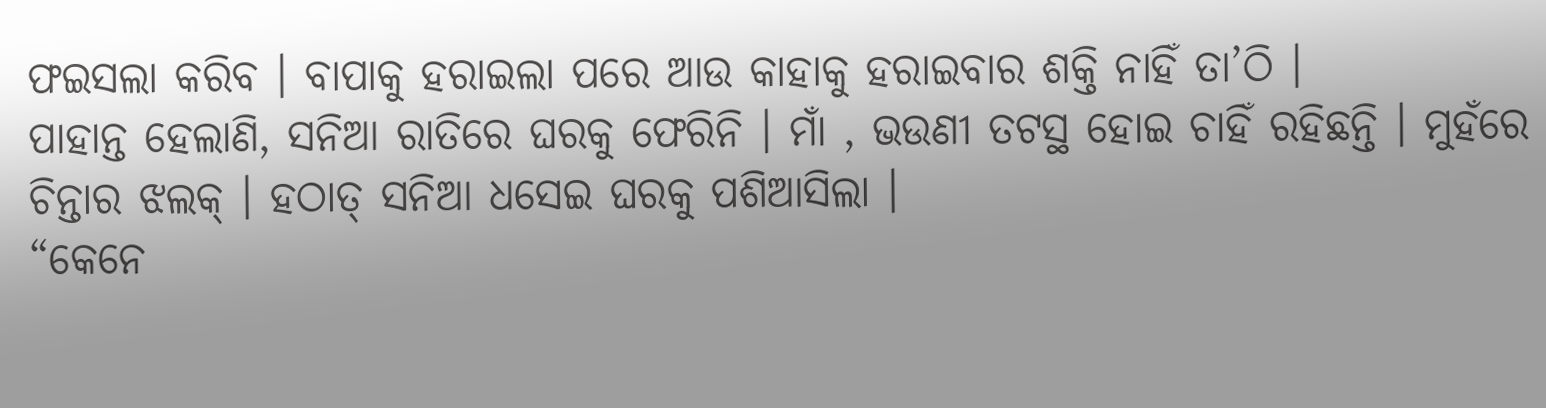ଫଇସଲା କରିବ । ବାପାକୁ ହରାଇଲା ପରେ ଆଉ କାହାକୁ ହରାଇବାର ଶକ୍ତି ନାହିଁ ତା’ଠି ।
ପାହାନ୍ତ ହେଲାଣି, ସନିଆ ରାତିରେ ଘରକୁ ଫେରିନି । ମାଁ , ଭଉଣୀ ତଟସ୍ଥ ହୋଇ ଚାହିଁ ରହିଛନ୍ତି । ମୁହଁରେ ଚିନ୍ତାର ଝଲକ୍ । ହଠାତ୍ ସନିଆ ଧସେଇ ଘରକୁ ପଶିଆସିଲା ।
“କେନେ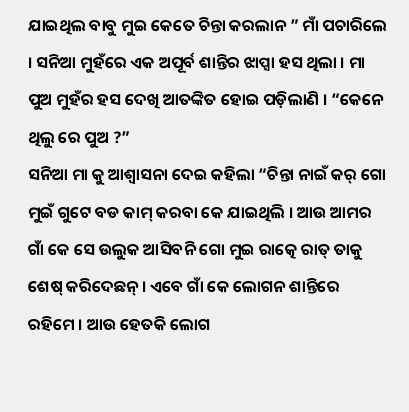ଯାଇଥିଲ ବାବୁ ମୁଇ କେତେ ଚିନ୍ତା କରଲାନ ” ମାଁ ପଚାରିଲେ । ସନିଆ ମୁହଁରେ ଏକ ଅପୂର୍ବ ଶାନ୍ତିର ଝାପ୍ସା ହସ ଥିଲା । ମା ପୁଅ ମୁହଁର ହସ ଦେଖି ଆତଙ୍କିତ ହୋଇ ପଡ଼ିଲାଣି । “କେନେ ଥିଲୁ ରେ ପୁଅ ?”
ସନିଆ ମା କୁ ଆଶ୍ୱାସନା ଦେଇ କହିଲା “ଚିନ୍ତା ନାଇଁ କର୍ ଗୋ ମୁଇଁ ଗୁଟେ ବଡ କାମ୍ କରବା କେ ଯାଇଥିଲି । ଆଉ ଆମର ଗାଁ କେ ସେ ଉଲୁକ ଆସିବନି ଗୋ ମୁଇ ରାତ୍କେ ରାତ୍ ତାକୁ ଶେଷ୍ କରିଦେଛନ୍ । ଏବେ ଗାଁ କେ ଲୋଗନ ଶାନ୍ତିରେ ରହିମେ । ଆଉ ହେତକି ଲୋଗ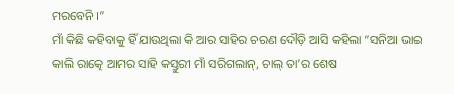ମରବେନି ।”
ମାଁ କିଛି କହିବାକୁ ହିଁ ଯାଉଥିଲା କି ଆର ସାହିର ଚରଣ ଦୌଡ଼ି ଆସି କହିଲା “ସନିଆ ଭାଇ କାଲି ରାତ୍କେ ଆମର ସାହି କସ୍ତୁରୀ ମାଁ ସରିଗଲାନ୍, ଚାଲ୍ ତା’ର ଶେଷ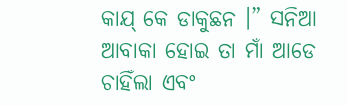କାଯ୍ କେ ଡାକୁଛନ ।” ସନିଆ ଆବାକା ହୋଇ ତା ମାଁ ଆଡେ ଚାହିଁଲା ଏବଂ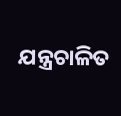ଯନ୍ତ୍ରଚାଳିତ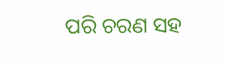ପରି ଚରଣ ସହ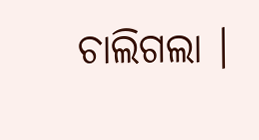ଚାଲିଗଲା ।